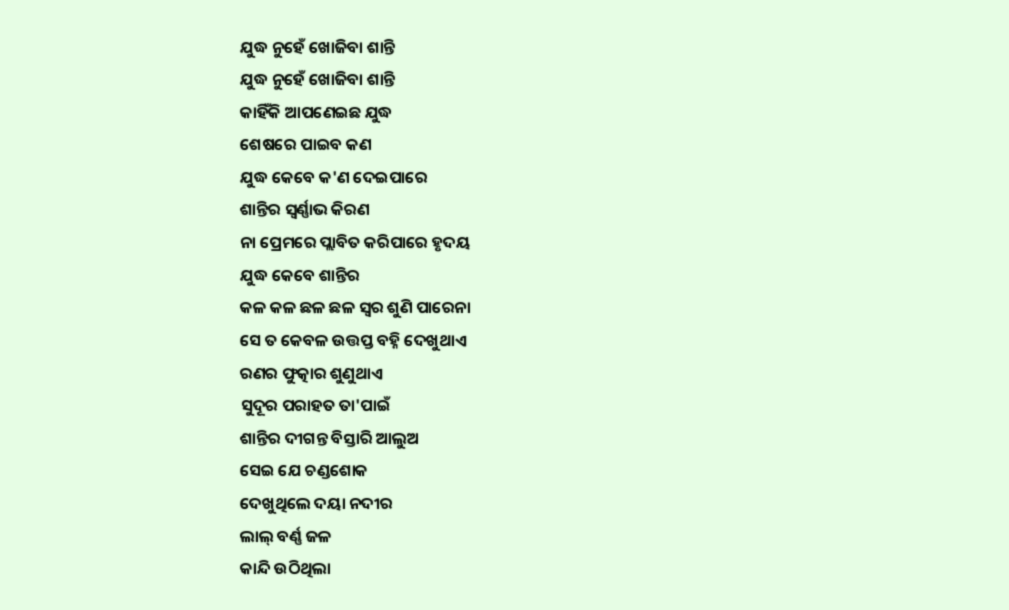ଯୁଦ୍ଧ ନୁହେଁ ଖୋଜିବା ଶାନ୍ତି
ଯୁଦ୍ଧ ନୁହେଁ ଖୋଜିବା ଶାନ୍ତି
କାହିଁକି ଆପଣେଇଛ ଯୁଦ୍ଧ
ଶେଷରେ ପାଇବ କଣ
ଯୁଦ୍ଧ କେବେ କ'ଣ ଦେଇପାରେ
ଶାନ୍ତିର ସ୍ବର୍ଣ୍ଣାଭ କିରଣ
ନା ପ୍ରେମରେ ପ୍ଲାବିତ କରିପାରେ ହୃଦୟ
ଯୁଦ୍ଧ କେବେ ଶାନ୍ତିର
କଳ କଳ ଛଳ ଛଳ ସ୍ଵର ଶୁଣି ପାରେନା
ସେ ତ କେବଳ ଉତ୍ତପ୍ତ ବହ୍ନି ଦେଖୁଥାଏ
ରଣର ଫୁତ୍କାର ଶୁଣୁଥାଏ
ସୁଦୂର ପରାହତ ତା'ପାଇଁ
ଶାନ୍ତିର ଦୀଗନ୍ତ ବିସ୍ତାରି ଆଲୁଅ
ସେଇ ଯେ ଚଣ୍ଡଶୋକ
ଦେଖୁଥିଲେ ଦୟା ନଦୀର
ଲାଲ୍ ବର୍ଣ୍ଣ ଜଳ
କାନ୍ଦି ଉଠିଥିଲା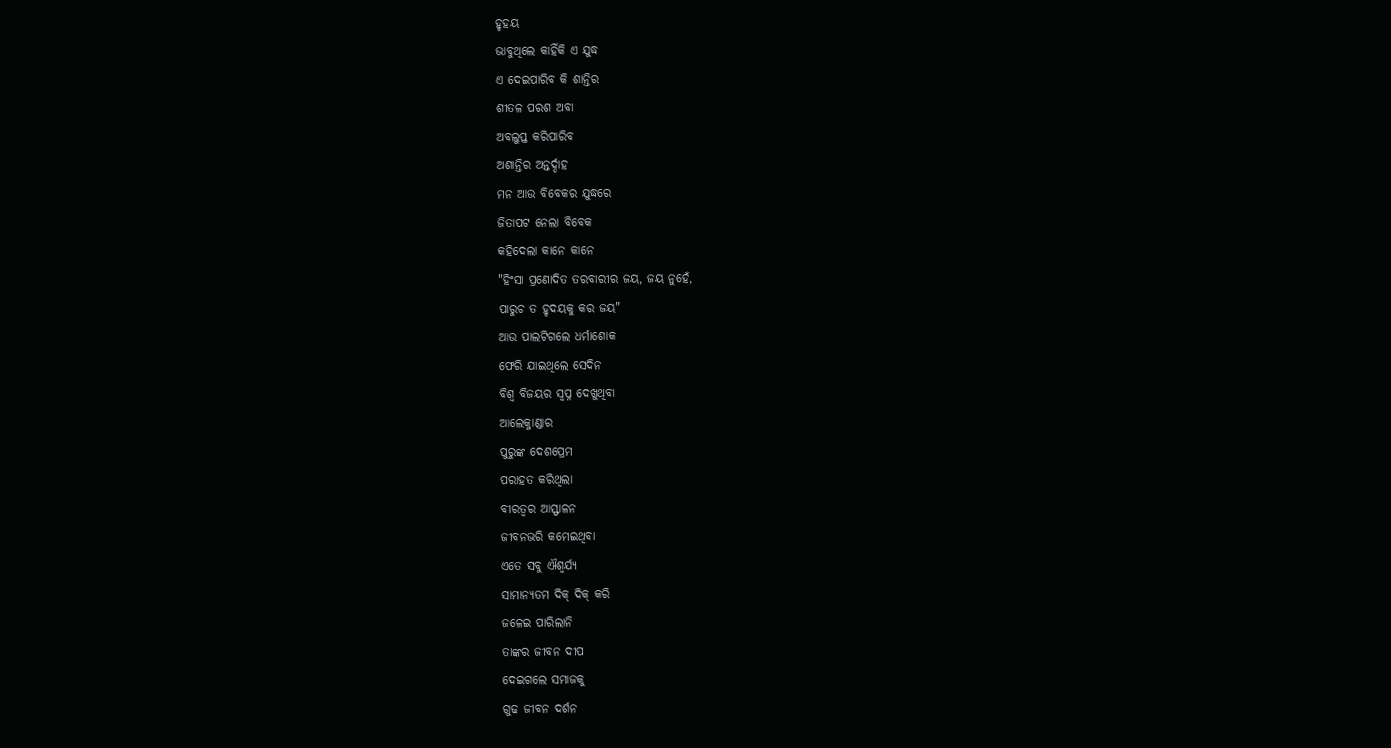ହୃହୟ
ଭାବୁଥିଲେ କାହିଁକି ଏ ଯୁଦ୍ଧ
ଏ ଦେଇପାରିବ କି ଶାନ୍ତିର
ଶୀତଳ ପରଶ ଅବା
ଅବଲୁପ୍ତ କରିପାରିବ
ଅଶାନ୍ତିର ଅନ୍ତର୍ଦ୍ଦାହ
ମନ ଆଉ ବିବେକର ଯୁଦ୍ଧରେ
ଜିତାପଟ ନେଲା ବିବେକ
କହିଦେଲା କାନେ କାନେ
"ହିଂସା ପ୍ରଣୋଦିତ ତରବାରୀର ଜୟ, ଜୟ ନୁହେଁ,
ପାରୁଚ ତ ହୃଦୟକୁ କର ଜୟ"
ଆଉ ପାଲଟିଗଲେ ଧର୍ମାଶୋକ
ଫେରି ଯାଇଥିଲେ ସେଦିନ
ବିଶ୍ବ ବିଜୟର ସ୍ବପ୍ନ ଦେଖୁଥିବା
ଆଲେକ୍ଜାଣ୍ଡାର
ପୁରୁଙ୍କ ଦେଶପ୍ରେମ
ପରାହତ କରିଥିଲା
ବୀରତ୍ବର ଆସ୍ଫାଳନ
ଜୀବନଭରି କମେଇଥିବା
ଏତେ ସବୁ ଐଶ୍ୱର୍ଯ୍ୟ
ସାମାନ୍ୟତମ ଦିକ୍ ଦିକ୍ କରି
ଜଳେଇ ପାରିଲାନି
ତାଙ୍କର ଜୀବନ ଦୀପ
ଦେଇଗଲେ ସମାଜକୁ
ଗୁଢ ଜୀବନ ଦର୍ଶନ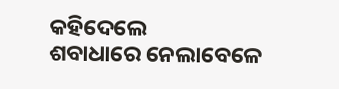କହିଦେଲେ
ଶବାଧାରେ ନେଲାବେଳେ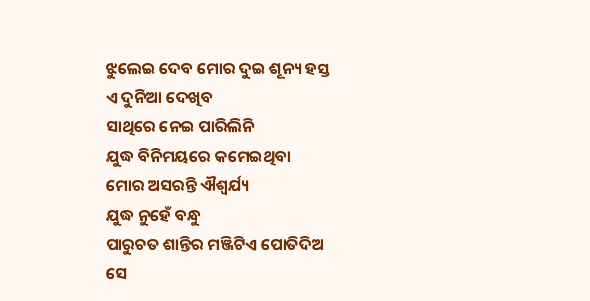ଝୁଲେଇ ଦେବ ମୋର ଦୁଇ ଶୂନ୍ୟ ହସ୍ତ
ଏ ଦୁନିଆ ଦେଖିବ
ସାଥିରେ ନେଇ ପାରିଲିନି
ଯୁଦ୍ଧ ବିନିମୟରେ କମେଇଥିବା
ମୋର ଅସରନ୍ତି ଐଶ୍ୱର୍ଯ୍ୟ
ଯୁଦ୍ଧ ନୁହେଁ ବନ୍ଧୁ
ପାରୁଚତ ଶାନ୍ତିର ମଞ୍ଜିଟିଏ ପୋତିଦିଅ
ସେ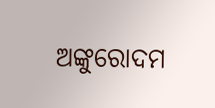ଅଙ୍କୁରୋଦମ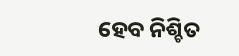ହେବ ନିଶ୍ଚିତ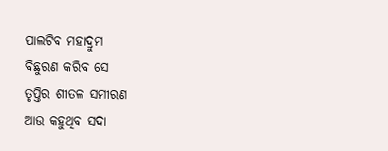ପାଲଟିବ ମହାଦ୍ରୁମ
ବିଛୁରଣ କରିବ ସେ
ତୃପ୍ତିର ଶୀତଳ ସମୀରଣ
ଆଉ କହୁଥିବ ସଦା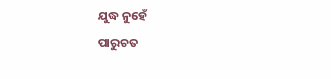ଯୁଦ୍ଧ ନୁହେଁ
ପାରୁଚତ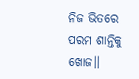ନିଜ ଭିତରେ
ପରମ ଶାନ୍ତିକୁ ଖୋଜ।।